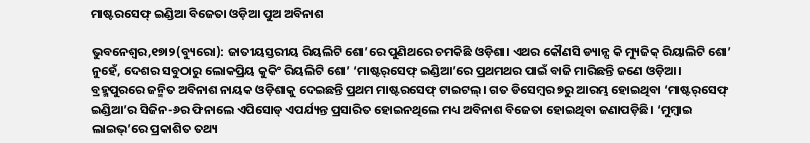ମାଷ୍ଟରସେଫ୍‌ ଇଣ୍ଡିଆ ବିଜେତା ଓଡ଼ିଆ ପୁଅ ଅବିନାଶ

ଭୁବନେଶ୍ୱର,୧୭ା୨(ବ୍ୟୁରୋ): ଜାତୀୟସ୍ତରୀୟ ରିୟଲିଟି ଶୋ’ରେ ପୁଣିଥରେ ଚମକିଛି ଓଡ଼ିଶା। ଏଥର କୌଣସି ଡ୍ୟାନ୍ସ କି ମ୍ୟୁଜିକ୍‌ ରିୟାଲିଟି ଶୋ’ ନୁହେଁ, ଦେଶର ସବୁଠାରୁ ଲୋକପ୍ରିୟ କୁକିଂ ରିୟଲିଟି ଶୋ’ ‘ମାଷ୍ଟର୍‌ସେଫ୍‌ ଇଣ୍ଡିଆ’ରେ ପ୍ରଥମଥର ପାଇଁ ବାଜି ମାରିଛନ୍ତି ଜଣେ ଓଡ଼ିଆ। ବ୍ରହ୍ମପୁରରେ ଜନ୍ମିତ ଅବିନାଶ ନାୟକ ଓଡ଼ିଶାକୁ ଦେଇଛନ୍ତି ପ୍ରଥମ ମାଷ୍ଟରସେଫ୍‌ ଟାଇଟଲ୍‌। ଗତ ଡିସେମ୍ବର ୭ରୁ ଆରମ୍ଭ ହୋଇଥିବା ‘ମାଷ୍ଟର୍‌ସେଫ୍‌ ଇଣ୍ଡିଆ’ର ସିଜିନ-୬ର ଫିନାଲେ ଏପିସୋଡ୍‌ ଏପର୍ଯ୍ୟନ୍ତ ପ୍ରସାରିତ ହୋଇନଥିଲେ ମଧ୍ୟ ଅବିନାଶ ବିଜେତା ହୋଇଥିବା ଜଣାପଡ଼ିଛି। ‘ମୁମ୍ବାଇ ଲାଇଭ୍‌’ରେ ପ୍ରକାଶିତ ତଥ୍ୟ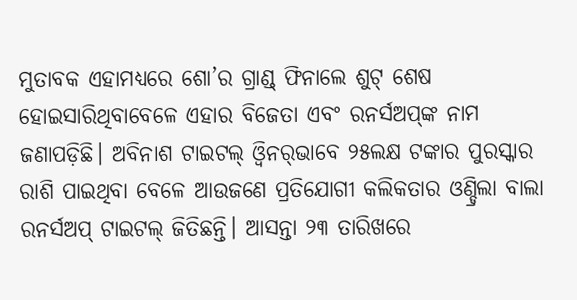ମୁତାବକ ଏହାମଧ୍ୟରେ ଶୋ’ର ଗ୍ରାଣ୍ଡ୍‌ ଫିନାଲେ ଶୁଟ୍‌ ଶେଷ ହୋଇସାରିଥିବାବେଳେ ଏହାର ବିଜେତା ଏବଂ ରନର୍ସଅପ୍‌ଙ୍କ ନାମ ଜଣାପଡ଼ିଛି। ଅବିନାଶ ଟାଇଟଲ୍‌ ଓ୍ବିନର୍‌ଭାବେ ୨୫ଲକ୍ଷ ଟଙ୍କାର ପୁରସ୍କାର ରାଶି ପାଇଥିବା ବେଳେ ଆଉଜଣେ ପ୍ରତିଯୋଗୀ କଲିକତାର ଓଣ୍ଡ୍ରିଲା ବାଲା ରନର୍ସଅପ୍‌ ଟାଇଟଲ୍‌ ଜିତିଛନ୍ତି। ଆସନ୍ତା ୨୩ ତାରିଖରେ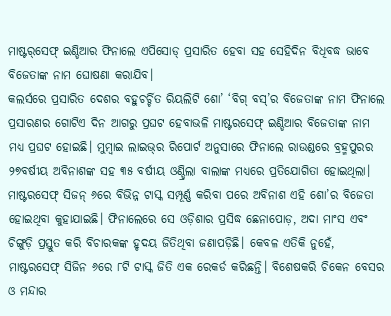ମାଷ୍ଟର୍‌ସେଫ୍‌ ଇଣ୍ଡିଆର ଫିନାଲେ ଏପିସୋଡ୍‌ ପ୍ରସାରିତ ହେବା ସହ ସେହିଦିନ ବିଧିବଦ୍ଧ ଭାବେ ବିଜେତାଙ୍କ ନାମ ଘୋଷଣା କରାଯିବ।
କଲର୍ସରେ ପ୍ରସାରିତ ଦେଶର ବହୁଚର୍ଚ୍ଚିତ ରିୟଲିଟି ଶୋ’ ‘ବିଗ୍‌ ବସ୍‌’ର ବିଜେତାଙ୍କ ନାମ ଫିନାଲେ ପ୍ରସାରଣର ଗୋଟିଏ ଦିନ ଆଗରୁ ପ୍ରଘଟ ହେବାଭଳି ମାଷ୍ଟରସେଫ୍‌ ଇଣ୍ଡିଆର ବିଜେତାଙ୍କ ନାମ ମଧ୍ୟ ପ୍ରଘଟ ହୋଇଛି। ମୁମ୍ବାଇ ଲାଇଭ୍‌ର ରିପୋର୍ଟ ଅନୁସାରେ ଫିନାଲେ ରାଉଣ୍ଡରେ ବ୍ରହ୍ମପୁରର ୨୭ବର୍ଷୀୟ ଅବିନାଶଙ୍କ ସହ ୩୫ ବର୍ଷୀୟ ଓଣ୍ଡ୍ରିଲା ବାଲାଙ୍କ ମଧ୍ୟରେ ପ୍ରତିଯୋଗିତା ହୋଇଥିଲା। ମାଷ୍ଟରସେଫ୍‌ ସିଜନ୍‌ ୬ରେ ବିଭିନ୍ନ ଟାସ୍କ ସମ୍ପୂର୍ଣ୍ଣ କରିବା ପରେ ଅବିନାଶ ଏହି ଶୋ’ର ବିଜେତା ହୋଇଥିବା କୁହାଯାଇଛି। ଫିନାଲେରେ ସେ ଓଡ଼ିଶାର ପ୍ରସିଦ୍ଧ ଛେନାପୋଡ଼, ଅଦା ମାଂସ ଏବଂ ଚିଙ୍ଗୁଡ଼ି ପ୍ରସ୍ତୁତ କରି ବିଚାରକଙ୍କ ହୃଦୟ ଜିତିଥିବା ଜଣାପଡ଼ିଛି। କେବଳ ଏତିକି ନୁହେଁ, ମାଷ୍ଟରସେଫ୍‌ ସିଜିନ ୬ରେ ୮ଟି ଟାସ୍କ ଜିତି ଏକ ରେକର୍ଡ କରିଛନ୍ତି। ବିଶେଷକରି ଚିକେନ ବେସର ଓ ମନ୍ଦାର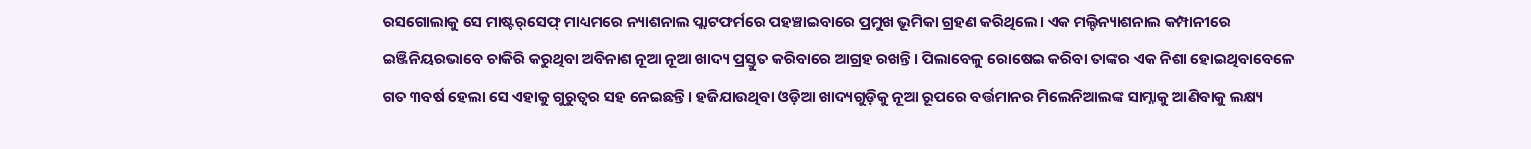ରସଗୋଲାକୁ ସେ ମାଷ୍ଟର୍‌ସେଫ୍‌ ମାଧ୍ୟମରେ ନ୍ୟାଶନାଲ ପ୍ଲାଟଫର୍ମରେ ପହଞ୍ଚାଇବାରେ ପ୍ରମୁଖ ଭୂମିକା ଗ୍ରହଣ କରିଥିଲେ। ଏକ ମଲ୍ଟିନ୍ୟାଶନାଲ କମ୍ପାନୀରେ ଇଞ୍ଜିନିୟରଭାବେ ଚାକିରି କରୁଥିବା ଅବିନାଶ ନୂଆ ନୂଆ ଖାଦ୍ୟ ପ୍ରସ୍ତୁତ କରିବାରେ ଆଗ୍ରହ ରଖନ୍ତି। ପିଲାବେଳୁ ରୋଷେଇ କରିବା ତାଙ୍କର ଏକ ନିଶା ହୋଇଥିବାବେଳେ ଗତ ୩ବର୍ଷ ହେଲା ସେ ଏହାକୁ ଗୁରୁତ୍ୱର ସହ ନେଇଛନ୍ତି। ହଜିଯାଉଥିବା ଓଡ଼ିଆ ଖାଦ୍ୟଗୁଡ଼ିକୁ ନୂଆ ରୂପରେ ବର୍ତ୍ତମାନର ମିଲେନିଆଲଙ୍କ ସାମ୍ନାକୁ ଆଣିବାକୁ ଲକ୍ଷ୍ୟ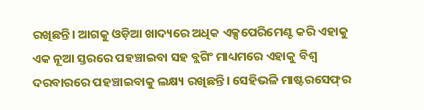ରଖିଛନ୍ତି। ଆଗକୁ ଓଡ଼ିଆ ଖାଦ୍ୟରେ ଅଧିକ ଏକ୍ସପେରିମେଣ୍ଟ କରି ଏହାକୁ ଏକ ନୂଆ ସ୍ତରରେ ପହଞ୍ଚାଇବା ସହ ବ୍ଲଗିଂ ମାଧ୍ୟମରେ ଏହାକୁ ବିଶ୍ୱ ଦରବାରରେ ପହଞ୍ଚାଇବାକୁ ଲକ୍ଷ୍ୟ ରଖିଛନ୍ତି। ସେହିଭଳି ମାଷ୍ଟରସେଫ୍‌ର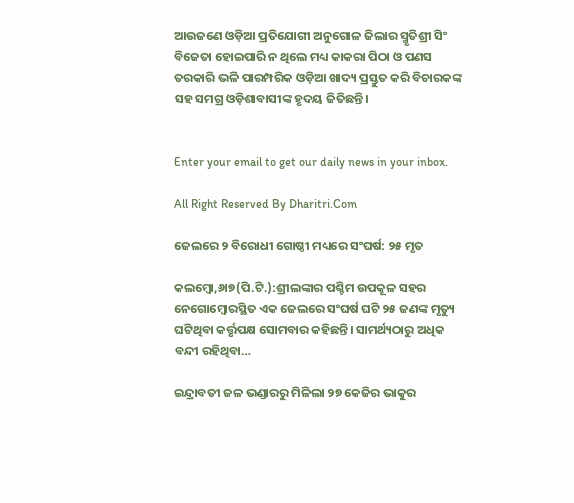ଆଉଜଣେ ଓଡ଼ିଆ ପ୍ରତିଯୋଗୀ ଅନୁଗୋଳ ଜିଲାର ସ୍ମୃତିଶ୍ରୀ ସିଂ ବିଜେତା ହୋଇପାରି ନ ଥିଲେ ମଧ୍ୟ କାକରା ପିଠା ଓ ପଣସ ତରକାରି ଭଳି ପାରମ୍ପରିକ ଓଡ଼ିଆ ଖାଦ୍ୟ ପ୍ରସ୍ତୁତ କରି ବିଚାରକଙ୍କ ସହ ସମଗ୍ର ଓଡ଼ିଶାବାସୀଙ୍କ ହୃଦୟ ଜିତିଛନ୍ତି।


Enter your email to get our daily news in your inbox.

All Right Reserved By Dharitri.Com

ଜେଲରେ ୨ ବିରୋଧୀ ଗୋଷ୍ଠୀ ମଧ୍ୟରେ ସଂଘର୍ଷ: ୨୫ ମୃତ

କଲମ୍ବୋ,୬ା୭(ପି.ଟି.):ଶ୍ରୀଲଙ୍କାର ପଶ୍ଚିମ ଉପକୂଳ ସହର ନେଗୋମ୍ବୋରସ୍ଥିତ ଏକ ଜେଲରେ ସଂଘର୍ଷ ଘଟି ୨୫ ଜଣଙ୍କ ମୃତ୍ୟୁ ଘଟିଥିବା କର୍ତ୍ତୃପକ୍ଷ ସୋମବାର କହିଛନ୍ତି। ସାମର୍ଥ୍ୟଠାରୁ ଅଧିକ ବନ୍ଦୀ ରହିଥିବା…

ଇନ୍ଦ୍ରାବତୀ ଜଳ ଭଣ୍ଡାରରୁ ମିଳିଲା ୨୭ କେଜିର ଭାକୁର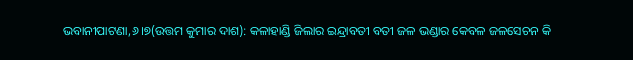ଭବାନୀପାଟଣା,୬।୭(ଉତ୍ତମ କୁମାର ଦାଶ): କଳାହାଣ୍ଡି ଜିଲାର ଇନ୍ଦ୍ରାବତୀ ବତୀ ଜଳ ଭଣ୍ଡାର କେବଳ ଜଳସେଚନ କି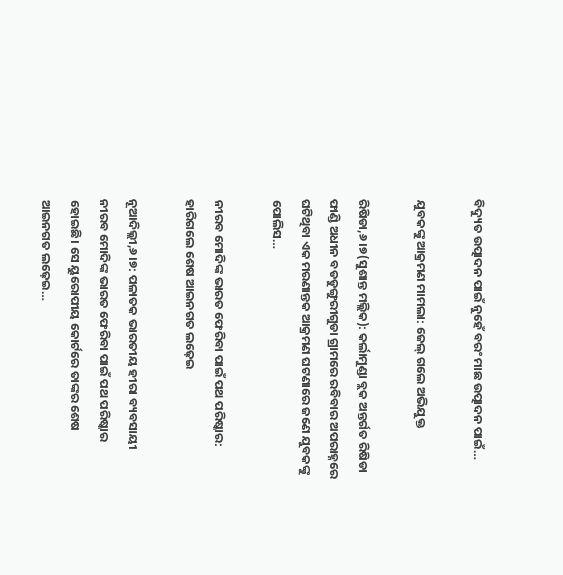ବିଦ୍ୟୁତ ଉତ୍ପାଦନ ପାଇଁ ନୁହେଁ ବରଂ ମାଛ ଉତ୍ପାଦନ ପାଇଁ…

ଯୁବକଙ୍କୁ ଆକ୍ରମଣ ମାମଲା: ଜେଲ୍‌ ଗଲେ ଅଭିଯୁକ୍ତ

ରିଷିଡା,୬।୭(ସୁଶାନ୍ତ ମଲ୍ଲିକ): କର୍ଲାମୁଣ୍ଡା ବ୍ଲକ ଅନ୍ତର୍ଗତ ରିଷିଡା ଫାଣ୍ଡି ଅଧୀନ ବଡଡୁଙ୍ଗୁରୀଗୁଡା ଗ୍ରାମରେ ରବିବାର ଅପରାହ୍ନରେ ଘଟିଥିବା ଏକ ମରଣାନ୍ତକ ଆକ୍ରମଣ ଘଟଣାରେ ଜଣେ ଯୁବକଙ୍କୁ ପୋଲିସ…

ନୀରବ ମୋଦିଙ୍କ ଭାରତ ଫେରିବା ପାଇଁ ପଥ ପରିଷ୍କାର: ହାରିଗଲେ ଶେଷ ଆଇନଗତ ଲଢ଼େଇ

ନୂଆଦିଲ୍ଲୀ,୬।୭: ପଳାତକ ଭାରତୀୟ ହୀରା ବ୍ୟବସାୟୀ ନୀରବ ମୋଦିଙ୍କ ଭାରତ ଫେରିବା ପାଇଁ ପଥ ପରିଷ୍କାର ହୋଇଛି। ସେ ୟୁରୋପୀୟ କୋର୍ଟରେ ତାଙ୍କର ଶେଷ ଆଇନଗତ ଲଢ଼େଇ…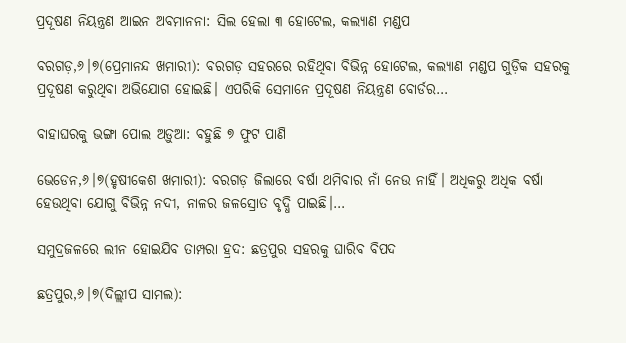ପ୍ରଦୂଷଣ ନିୟନ୍ତ୍ରଣ ଆଇନ ଅବମାନନା: ସିଲ ହେଲା ୩ ହୋଟେଲ, କଲ୍ୟାଣ ମଣ୍ଡପ

ବରଗଡ଼,୬।୭(ପ୍ରେମାନନ୍ଦ ଖମାରୀ): ବରଗଡ଼ ସହରରେ ରହିଥିବା ବିଭିନ୍ନ ହୋଟେଲ, କଲ୍ୟାଣ ମଣ୍ଡପ ଗୁଡ଼ିକ ସହରକୁ ପ୍ରଦୂଷଣ କରୁଥିବା ଅଭିଯୋଗ ହୋଇଛି। ଏପରିକି ସେମାନେ ପ୍ରଦୂଷଣ ନିୟନ୍ତ୍ରଣ ବୋର୍ଡର…

ବାହାଘରକୁ ଭଙ୍ଗା ପୋଲ ଅଡ଼ୁଆ: ବହୁଛି ୭ ଫୁଟ ପାଣି

ଭେଡେନ,୬।୭(ହୃଷୀକେଶ ଖମାରୀ): ବରଗଡ଼ ଜିଲାରେ ବର୍ଷା ଥମିବାର ନାଁ ନେଉ ନାହିଁ। ଅଧିକରୁ ଅଧିକ ବର୍ଷା ହେଉଥିବା ଯୋଗୁ ବିଭିନ୍ନ ନଦୀ, ନାଳର ଜଳସ୍ରୋତ ବୃଦ୍ଧି ପାଇଛି।…

ସମୁଦ୍ରଜଳରେ ଲୀନ ହୋଇଯିବ ତାମ୍ପରା ହ୍ରଦ: ଛତ୍ରପୁର ସହରକୁ ଘାରିବ ବିପଦ

ଛତ୍ରପୁର,୬।୭(ଦିଲ୍ଲୀପ ସାମଲ):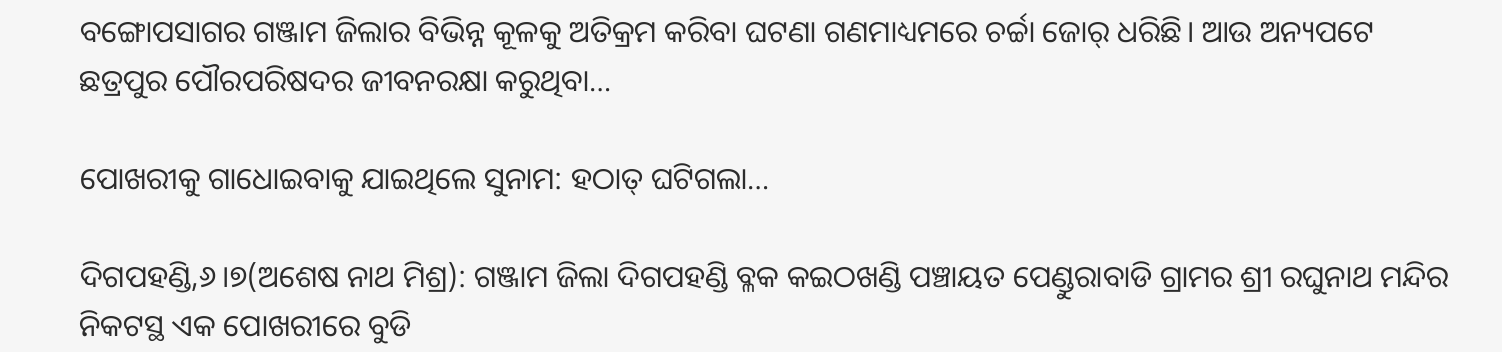ବଙ୍ଗୋପସାଗର ଗଞ୍ଜାମ ଜିଲାର ବିଭିନ୍ନ କୂଳକୁ ଅତିକ୍ରମ କରିବା ଘଟଣା ଗଣମାଧ୍ୟମରେ ଚର୍ଚ୍ଚା ଜୋର୍‌ ଧରିଛି। ଆଉ ଅନ୍ୟପଟେ ଛତ୍ରପୁର ପୌରପରିଷଦର ଜୀବନରକ୍ଷା କରୁଥିବା…

ପୋଖରୀକୁ ଗାଧୋଇବାକୁ ଯାଇଥିଲେ ସୁନାମ: ହଠାତ୍‌ ଘଟିଗଲା…

ଦିଗପହଣ୍ଡି,୬।୭(ଅଶେଷ ନାଥ ମିଶ୍ର): ଗଞ୍ଜାମ ଜିଲା ଦିଗପହଣ୍ଡି ବ୍ଳକ କଇଠଖଣ୍ଡି ପଞ୍ଚାୟତ ପେଣ୍ଡୁରାବାଡି ଗ୍ରାମର ଶ୍ରୀ ରଘୁନାଥ ମନ୍ଦିର ନିକଟସ୍ଥ ଏକ ପୋଖରୀରେ ବୁଡି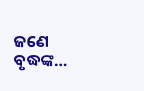ଜଣେ ବୃଦ୍ଧଙ୍କ…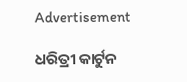Advertisement

ଧରିତ୍ରୀ କାର୍ଟୁନ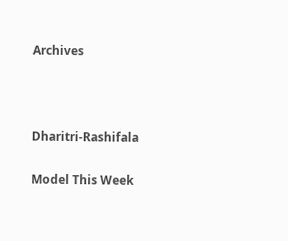Archives



Dharitri-Rashifala

Model This Week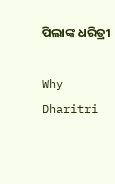ପିଲାଙ୍କ ଧରିତ୍ରୀ

Why Dharitri